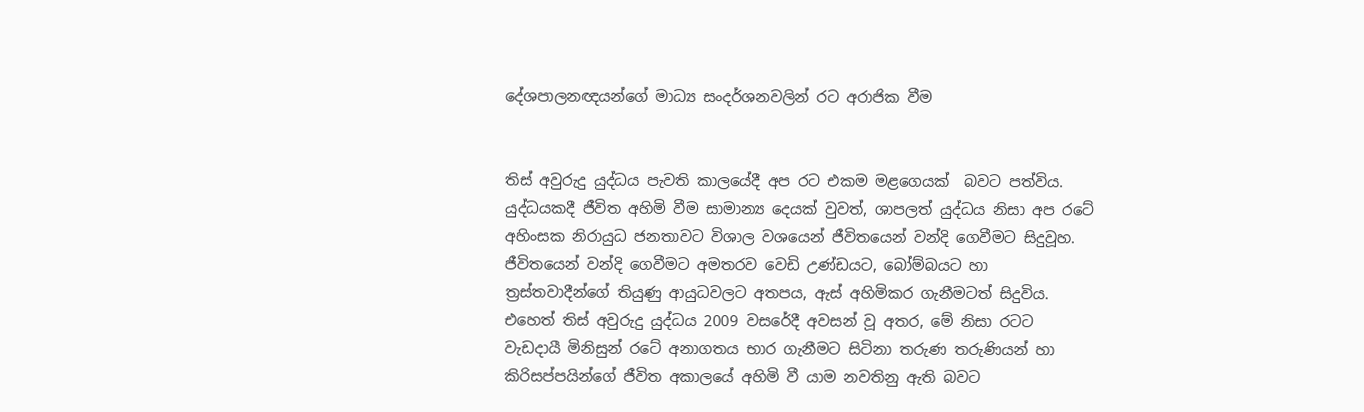දේශපාලනඥයන්ගේ මාධ්‍ය සංදර්ශනවලින් රට අරාජික වීම


තිස් අවුරුදු යුද්ධය පැවති කාලයේදී අප රට එකම මළගෙයක්  බවට පත්විය. යුද්ධයකදී ජීවිත අහිමි වීම සාමාන්‍ය දෙයක් වුවත්, ශාපලත් යුද්ධය නිසා අප රටේ අහිංසක නිරායුධ ජනතාවට විශාල වශයෙන් ජීවිතයෙන් වන්දි ගෙවීමට සිදුවූහ. ජීවිතයෙන් වන්දි ගෙවීමට අමතරව වෙඩි උණ්ඩයට, බෝම්බයට හා ත්‍රස්තවාදීන්ගේ තියුණු ආයුධවලට අතපය, ඇස් අහිමිකර ගැනීමටත් සිදුවිය. එහෙත් තිස් අවුරුදු යුද්ධය 2009 වසරේදී අවසන් වූ අතර, මේ නිසා රටට වැඩදායී මිනිසුන් රටේ අනාගතය භාර ගැනීමට සිටිනා තරුණ තරුණියන් හා කිරිසප්පයින්ගේ ජීවිත අකාලයේ අහිමි වී යාම නවතිනු ඇති බවට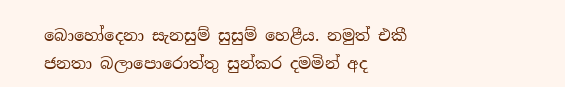බොහෝදෙනා සැනසුම් සුසුම් හෙළීය. නමුත් එකී ජනතා බලාපොරොත්තු සුන්කර දමමින් අද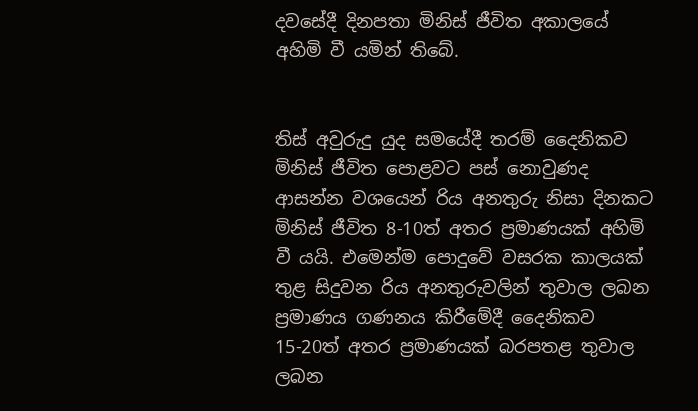දවසේදී දිනපතා මිනිස් ජීවිත අකාලයේ අහිමි වී යමින් තිබේ.


තිස් අවුරුදු යුද සමයේදී තරම් දෛනිකව මිනිස් ජීවිත පොළවට පස් නොවුණද ආසන්න වශයෙන් රිය අනතුරු නිසා දිනකට මිනිස් ජීවිත 8-10ත් අතර ප්‍රමාණයක් අහිමි වී යයි. එමෙන්ම පොදුවේ වසරක කාලයක් තුළ සිදුවන රිය අනතුරුවලින් තුවාල ලබන ප්‍රමාණය ගණනය කිරීමේදී දෛනිකව 15-20ත් අතර ප්‍රමාණයක් බරපතළ තුවාල ලබන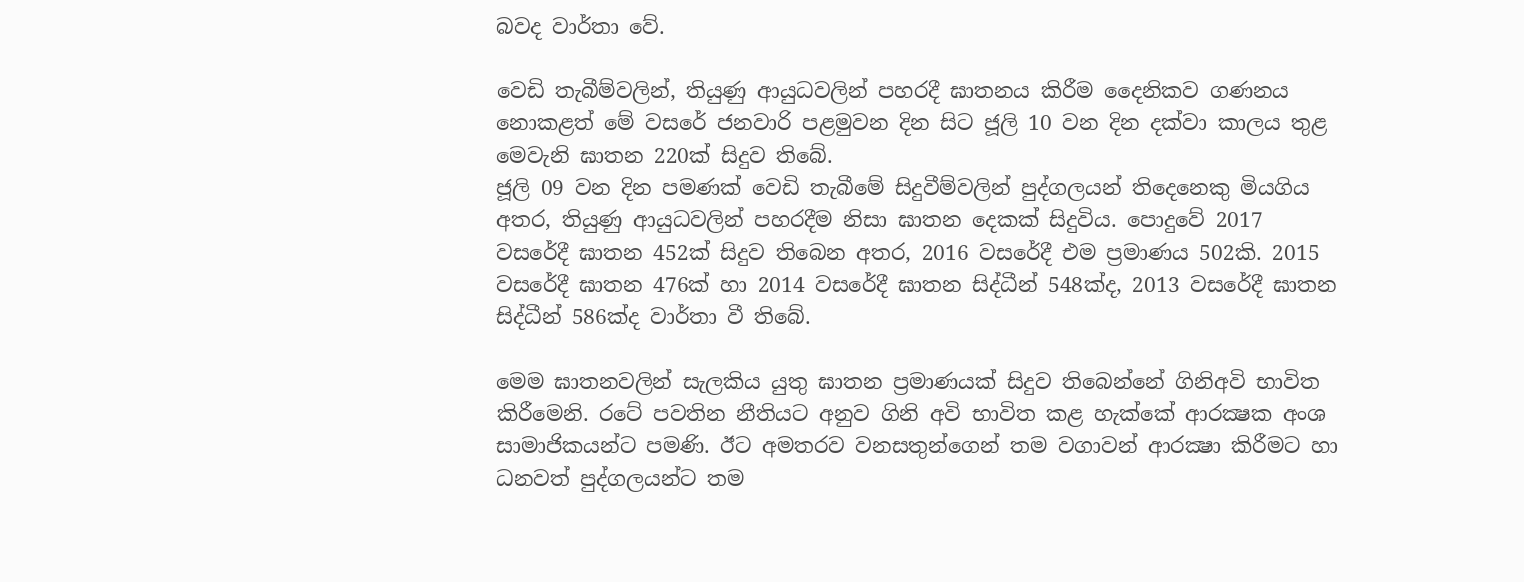බවද වාර්තා වේ.

වෙඩි තැබීම්වලින්, තියුණු ආයුධවලින් පහරදී ඝාතනය කිරීම දෛනිකව ගණනය නොකළත් මේ වසරේ ජනවාරි පළමුවන දින සිට ජූලි 10 වන දින දක්වා කාලය තුළ මෙවැනි ඝාතන 220ක් සිදුව තිබේ.
ජූලි 09 වන දින පමණක් වෙඩි තැබීමේ සිදුවීම්වලින් පුද්ගලයන් තිදෙනෙකු මියගිය අතර, තියුණු ආයුධවලින් පහරදීම නිසා ඝාතන දෙකක් සිදුවිය. පොදුවේ 2017 වසරේදී ඝාතන 452ක් සිදුව තිබෙන අතර, 2016 වසරේදී එම ප්‍රමාණය 502කි. 2015 වසරේදී ඝාතන 476ක් හා 2014 වසරේදී ඝාතන සිද්ධීන් 548ක්ද, 2013 වසරේදී ඝාතන සිද්ධීන් 586ක්ද වාර්තා වී තිබේ.

මෙම ඝාතනවලින් සැලකිය යුතු ඝාතන ප්‍රමාණයක් සිදුව තිබෙන්නේ ගිනිඅවි භාවිත කිරීමෙනි. රටේ පවතින නීතියට අනුව ගිනි අවි භාවිත කළ හැක්කේ ආරක්‍ෂක අංශ සාමාජිකයන්ට පමණි. ඊට අමතරව වනසතුන්ගෙන් තම වගාවන් ආරක්‍ෂා කිරීමට හා ධනවත් පුද්ගලයන්ට තම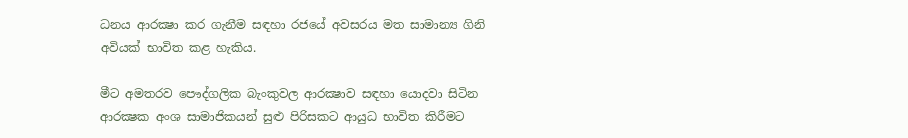ධනය ආරක්‍ෂා කර ගැනීම සඳහා රජයේ අවසරය මත සාමාන්‍ය ගිනි අවියක් භාවිත කළ හැකිය.

මීට අමතරව පෞද්ගලික බැංකුවල ආරක්‍ෂාව සඳහා යොදවා සිටින ආරක්‍ෂක අංශ සාමාජිකයන් සුළු පිරිසකට ආයුධ භාවිත කිරීමට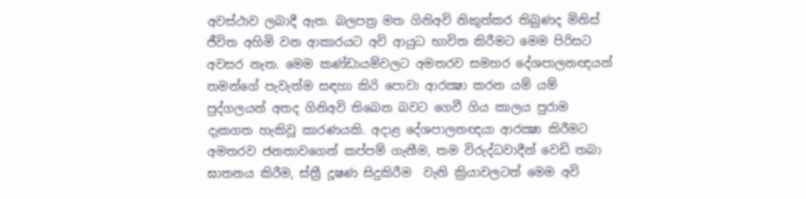අවස්ථාව ලබාදී ඇත. බලපත්‍ර මත ගිනිඅවි නිකුත්කර තිබුණද මිනිස් ජීවිත අහිමි වන ආකාරයට අවි ආයුධ භාවිත කිරීමට මෙම පිරිසට අවසර නැත. මෙම කණ්ඩායම්වලට අමතරව සමහර දේශපාලනඥයන් තමන්ගේ පැවැත්ම සඳහා කිරි පොවා ආරක්‍ෂා කරන යම් යම් පුද්ගලයන් අතද ගිනිඅවි තිබෙන බවට ගෙවී ගිය කාලය පුරාම දැකගත හැකිවූ කාරණයකි. අදාළ දේශපාලනඥයා ආරක්‍ෂා කිරීමට අමතරව ජනතාවගෙන් කප්පම් ගැනීම, තම විරුද්ධවාදීන් වෙඩි තබා ඝාතනය කිරීම, ස්ත්‍රී දූෂණ සිදුකිරීම  වැනි ක්‍රියාවලටත් මෙම අවි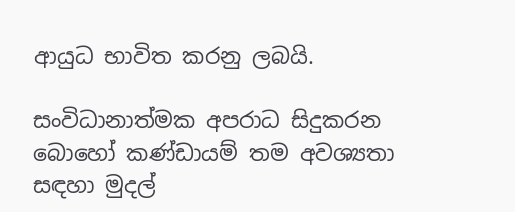ආයුධ භාවිත කරනු ලබයි.

සංවිධානාත්මක අපරාධ සිදුකරන බොහෝ කණ්ඩායම් තම අවශ්‍යතා සඳහා මුදල්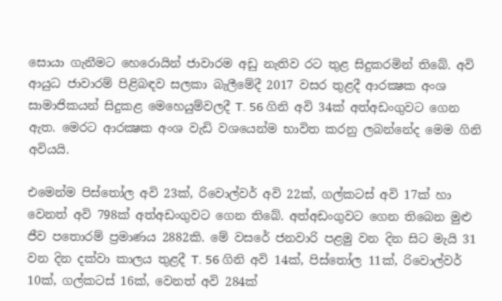සොයා ගැනීමට හෙරොයින් ජාවාරම අඩු නැතිව රට තුළ සිදුකරමින් තිබේ. අවි ආයුධ ජාවාරම් පිළිබඳව සලකා බැලීමේදී 2017 වසර තුළදී ආරක්‍ෂක අංශ සාමාජිකයන් සිදුකළ මෙහෙයුම්වලදී T. 56 ගිනි අවි 34ක් අත්අඩංගුවට ගෙන ඇත. මෙරට ආරක්‍ෂක අංශ වැඩි වශයෙන්ම භාවිත කරනු ලබන්නේද මෙම ගිනි අවියයි.

එමෙන්ම පිස්තෝල අවි 23ක්, රිවොල්වර් අවි 22ක්, ගල්කටස් අවි 17ක් හා වෙනත් අවි 798ක් අත්අඩංගුවට ගෙන තිබේ. අත්අඩංගුවට ගෙන තිබෙන මුළු ජීව පතොරම් ප්‍රමාණය 2882කි. මේ වසරේ ජනවාරි පළමු වන දින සිට මැයි 31 වන දින දක්වා කාලය තුළදී T. 56 ගිනි අවි 14ක්, පිස්තෝල 11ක්, රිවොල්වර් 10ක්, ගල්කටස් 16ක්, වෙනත් අවි 284ක්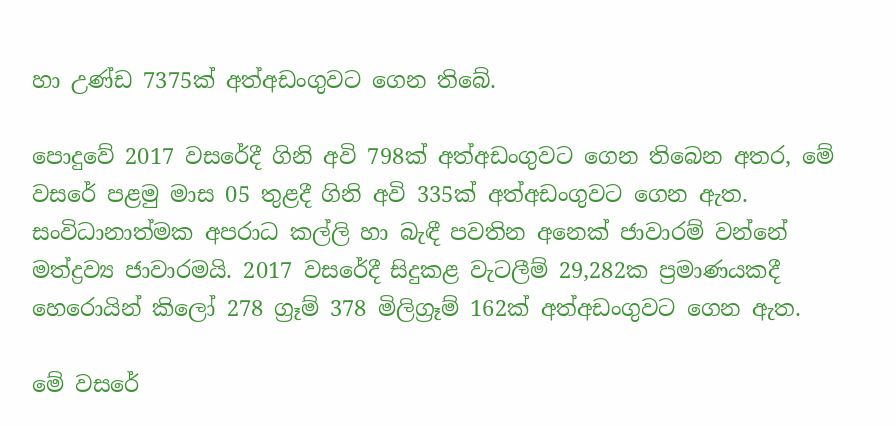හා උණ්ඩ 7375ක් අත්අඩංගුවට ගෙන තිබේ.

පොදුවේ 2017 වසරේදී ගිනි අවි 798ක් අත්අඩංගුවට ගෙන තිබෙන අතර, මේ වසරේ පළමු මාස 05 තුළදී ගිනි අවි 335ක් අත්අඩංගුවට ගෙන ඇත. සංවිධානාත්මක අපරාධ කල්ලි හා බැඳී පවතින අනෙක් ජාවාරම් වන්නේ මත්ද්‍රව්‍ය ජාවාරමයි. 2017 වසරේදී සිදුකළ වැටලීම් 29,282ක ප්‍රමාණයකදී හෙරොයින් කිලෝ 278 ග්‍රෑම් 378 මිලිග්‍රෑම් 162ක් අත්අඩංගුවට ගෙන ඇත.

මේ වසරේ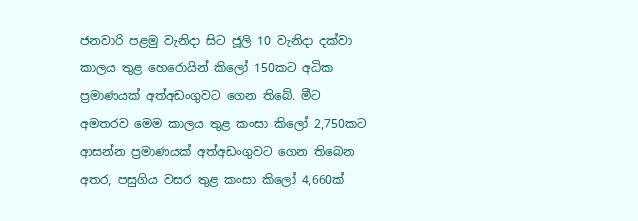ජනවාරි පළමු වැනිදා සිට ජූලි 10 වැනිදා දක්වා කාලය තුළ හෙරොයින් කිලෝ 150කට අධික ප්‍රමාණයක් අත්අඩංගුවට ගෙන තිබේ. මීට අමතරව මෙම කාලය තුළ කංසා කිලෝ 2,750කට ආසන්න ප්‍රමාණයක් අත්අඩංගුවට ගෙන තිබෙන අතර, පසුගිය වසර තුළ කංසා කිලෝ 4,660ක්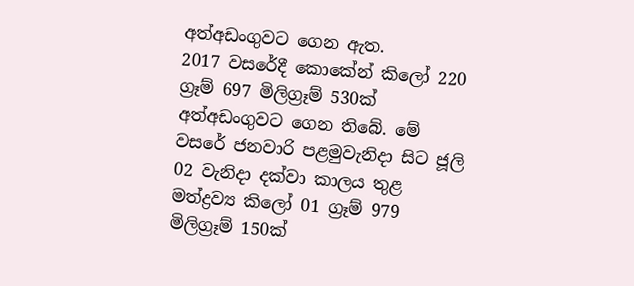අත්අඩංගුවට ගෙන ඇත.
2017 වසරේදී කොකේන් කිලෝ 220 ග්‍රෑම් 697 මිලිග්‍රෑම් 530ක් අත්අඩංගුවට ගෙන තිබේ. මේ වසරේ ජනවාරි පළමුවැනිදා සිට ජූලි 02 වැනිදා දක්වා කාලය තුළ මත්ද්‍රව්‍ය කිලෝ 01 ග්‍රෑම් 979 මිලිග්‍රෑම් 150ක්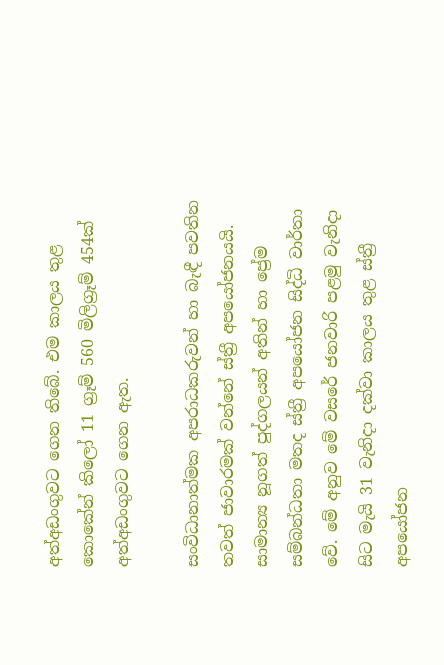අත්අඩංගුවට ගෙන තිබේ. එම කාලය තුළ කොකේන් කිලෝ 11 ග්‍රෑම් 560 මිලිග්‍රෑම් 454ක් අත්අඩංගුවට ගෙන ඇත.

සංවිධානාත්මක අපරාධකරුවන් හා බැඳී පවතින තවත් ජාවාරමක් වන්නේ ස්ත්‍රී අපයෝජනයයි. සාමාන්‍ය නූගත් පුද්ගලයන් අතින් හා ප්‍රේම සම්බන්ධතා මතද ස්ත්‍රී අපයෝජන සිද්ධි වාර්තා වේ. මේ අනුව මේ වසරේ ජනවාරි පළමු වැනිදා සිට මැයි 31 වැනිදා දක්වා කාලය තුළ ස්ත්‍රී අපයෝජන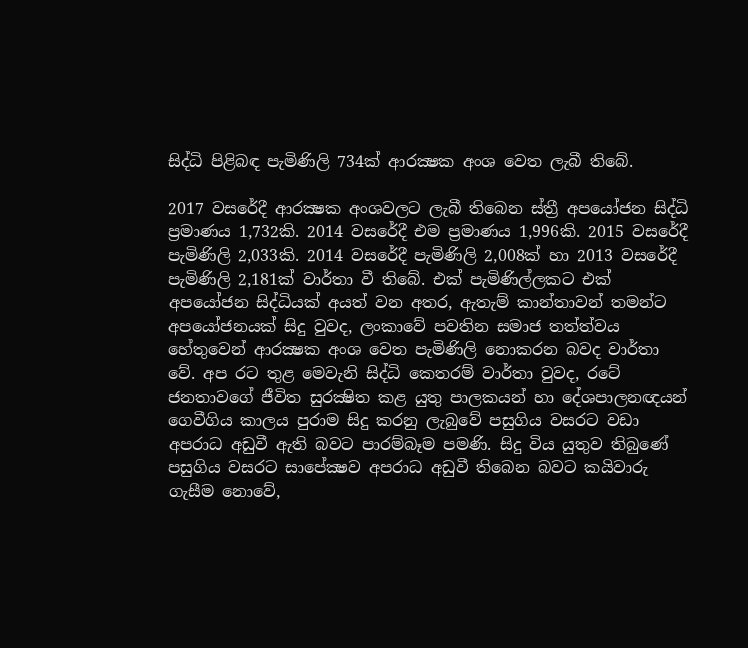සිද්ධි පිළිබඳ පැමිණිලි 734ක් ආරක්‍ෂක අංශ වෙත ලැබී තිබේ.

2017 වසරේදී ආරක්‍ෂක අංශවලට ලැබී තිබෙන ස්ත්‍රී අපයෝජන සිද්ධි ප්‍රමාණය 1,732කි. 2014 වසරේදී එම ප්‍රමාණය 1,996කි. 2015 වසරේදී පැමිණිලි 2,033කි. 2014 වසරේදී පැමිණිලි 2,008ක් හා 2013 වසරේදී පැමිණිලි 2,181ක් වාර්තා වී තිබේ. එක් පැමිණිල්ලකට එක් අපයෝජන සිද්ධියක් අයත් වන අතර, ඇතැම් කාන්තාවන් තමන්ට අපයෝජනයක් සිදු වුවද, ලංකාවේ පවතින සමාජ තත්ත්වය හේතුවෙන් ආරක්‍ෂක අංශ වෙත පැමිණිලි නොකරන බවද වාර්තා වේ. අප රට තුළ මෙවැනි සිද්ධි කෙතරම් වාර්තා වුවද, රටේ ජනතාවගේ ජීවිත සුරක්‍ෂිත කළ යුතු පාලකයන් හා දේශපාලනඥයන් ගෙවීගිය කාලය පුරාම සිදු කරනු ලැබුවේ පසුගිය වසරට වඩා අපරාධ අඩුවී ඇති බවට පාරම්බෑම පමණි. සිදු විය යුතුව තිබුණේ පසුගිය වසරට සාපේක්‍ෂව අපරාධ අඩුවී තිබෙන බවට කයිවාරු ගැසීම නොවේ,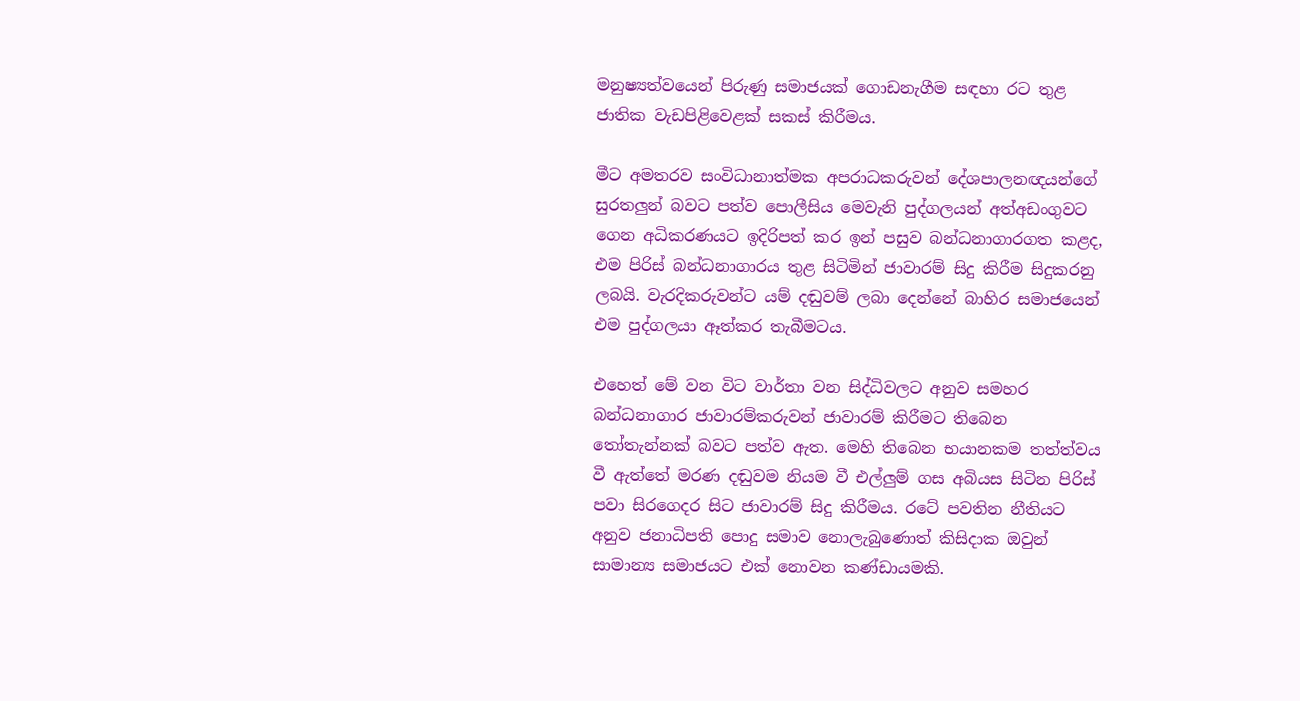මනුෂ්‍යත්වයෙන් පිරුණු සමාජයක් ගොඩනැගීම සඳහා රට තුළ ජාතික වැඩපිළිවෙළක් සකස් කිරීමය.

මීට අමතරව සංවිධානාත්මක අපරාධකරුවන් දේශපාලනඥයන්ගේ සුරතලුන් බවට පත්ව පොලීසිය මෙවැනි පුද්ගලයන් අත්අඩංගුවට ගෙන අධිකරණයට ඉදිරිපත් කර ඉන් පසුව බන්ධනාගාරගත කළද, එම පිරිස් බන්ධනාගාරය තුළ සිටිමින් ජාවාරම් සිදු කිරීම සිදුකරනු ලබයි. වැරදිකරුවන්ට යම් දඬුවම් ලබා දෙන්නේ බාහිර සමාජයෙන් එම පුද්ගලයා ඈත්කර තැබීමටය.

එහෙත් මේ වන විට වාර්තා වන සිද්ධිවලට අනුව සමහර බන්ධනාගාර ජාවාරම්කරුවන් ජාවාරම් කිරීමට තිබෙන තෝතැන්නක් බවට පත්ව ඇත. මෙහි තිබෙන භයානකම තත්ත්වය වී ඇත්තේ මරණ දඬුවම නියම වී එල්ලුම් ගස අබියස සිටින පිරිස් පවා සිරගෙදර සිට ජාවාරම් සිදු කිරීමය. රටේ පවතින නීතියට අනුව ජනාධිපති පොදු සමාව නොලැබුණොත් කිසිදාක ඔවුන් සාමාන්‍ය සමාජයට එක් නොවන කණ්ඩායමකි.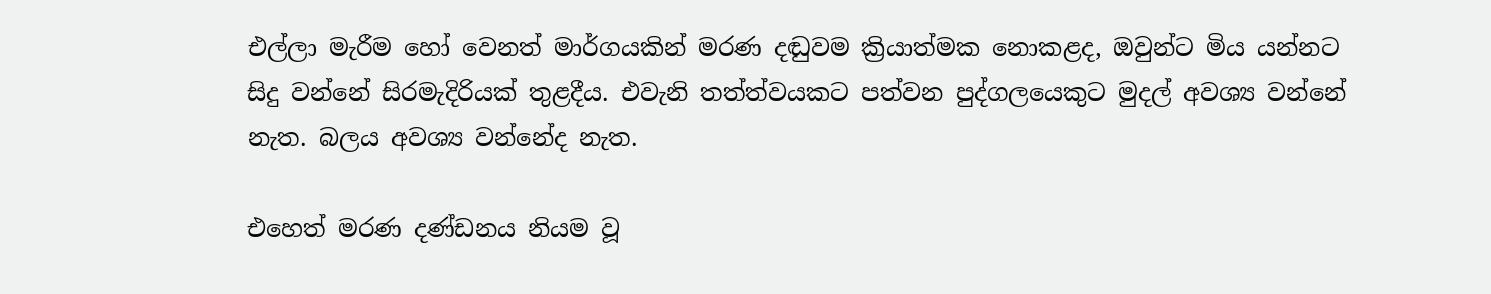එල්ලා මැරීම හෝ වෙනත් මාර්ගයකින් මරණ දඬුවම ක්‍රියාත්මක නොකළද, ඔවුන්ට මිය යන්නට සිදු වන්නේ සිරමැදිරියක් තුළදීය. එවැනි තත්ත්වයකට පත්වන පුද්ගලයෙකුට මුදල් අවශ්‍ය වන්නේ නැත. බලය අවශ්‍ය වන්නේද නැත.

එහෙත් මරණ දණ්ඩනය නියම වූ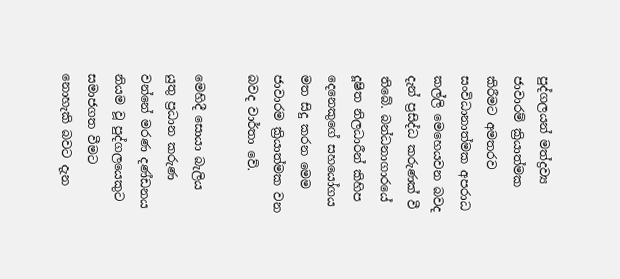පුද්ගලයන් මත්ද්‍රව්‍ය ජාවාරම් ක්‍රියාත්මක කිරීමට අමතරව සංවිධානාත්මක අපරාධ කල්ලි මෙහෙයවන බවද දැන් ප්‍රසිද්ධ කරුණක් වී තිබේ. බන්ධනාගාරයේ දූෂිත නිලධාරීන් කිහිප දෙනෙකුගේ සහයෝගය මත සිදු කරන මෙම ජාවාරම ක්‍රියාත්මක වන බවද වාර්තා වේ.

මෙහිදී සොයා බැලිය යුතු ප්‍රධාන කරුණ වන්නේ මරණ දණ්ඩනය නියම වූ පුද්ගලයෙකුට සමාජගත වීමට නොහැකි බවට දැන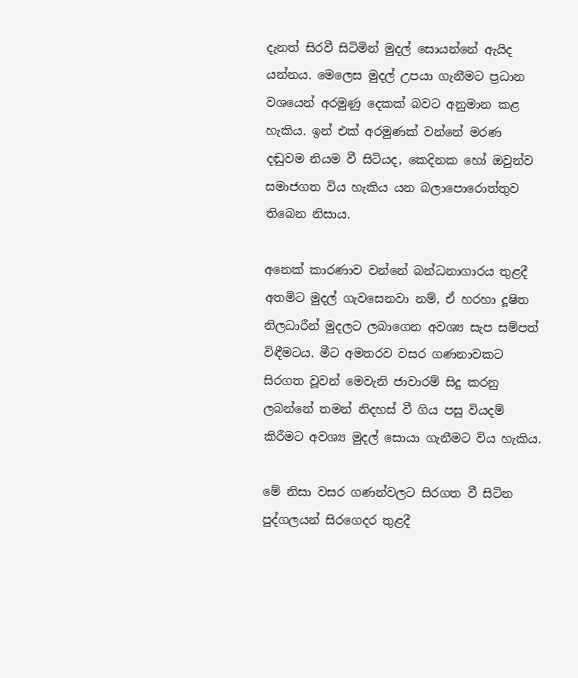දැනත් සිරවී සිටිමින් මුදල් සොයන්නේ ඇයිද යන්නය. මෙලෙස මුදල් උපයා ගැනීමට ප්‍රධාන වශයෙන් අරමුණු දෙකක් බවට අනුමාන කළ හැකිය. ඉන් එක් අරමුණක් වන්නේ මරණ දඬුවම නියම වී සිටියද, කෙදිනක හෝ ඔවුන්ව සමාජගත විය හැකිය යන බලාපොරොත්තුව තිබෙන නිසාය.

අනෙක් කාරණාව වන්නේ බන්ධනාගාරය තුළදී අතමිට මුදල් ගැවසෙනවා නම්, ඒ හරහා දූෂිත නිලධාරීන් මුදලට ලබාගෙන අවශ්‍ය සැප සම්පත් විඳීමටය. මීට අමතරව වසර ගණනාවකට සිරගත වූවන් මෙවැනි ජාවාරම් සිදු කරනු ලබන්නේ තමන් නිදහස් වී ගිය පසු වියදම් කිරීමට අවශ්‍ය මුදල් සොයා ගැනීමට විය හැකිය.

මේ නිසා වසර ගණන්වලට සිරගත වී සිටින පුද්ගලයන් සිරගෙදර තුළදී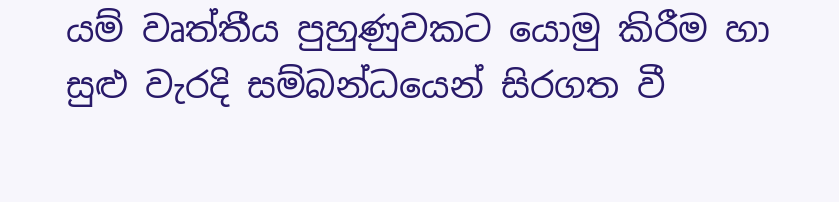යම් වෘත්තීය පුහුණුවකට යොමු කිරීම හා සුළු වැරදි සම්බන්ධයෙන් සිරගත වී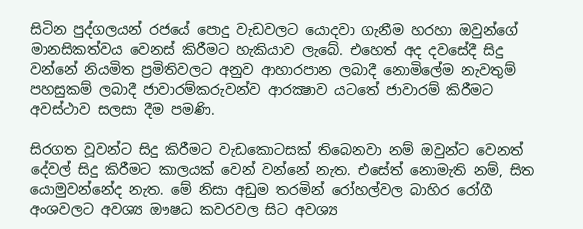සිටින පුද්ගලයන් රජයේ පොදු වැඩවලට යොදවා ගැනීම හරහා ඔවුන්ගේ මානසිකත්වය වෙනස් කිරීමට හැකියාව ලැබේ. එහෙත් අද දවසේදී සිදු වන්නේ නියමිත ප්‍රමිතිවලට අනුව ආහාරපාන ලබාදී නොමිලේම නැවතුම් පහසුකම් ලබාදී ජාවාරම්කරුවන්ව ආරක්‍ෂාව යටතේ ජාවාරම් කිරීමට අවස්ථාව සලසා දීම පමණි.

සිරගත වූවන්ට සිදු කිරීමට වැඩකොටසක් තිබෙනවා නම් ඔවුන්ට වෙනත් දේවල් සිදු කිරීමට කාලයක් වෙන් වන්නේ නැත. එසේත් නොමැති නම්, සිත යොමුවන්නේද නැත. මේ නිසා අඩුම තරමින් රෝහල්වල බාහිර රෝගී අංශවලට අවශ්‍ය ඖෂධ කවරවල සිට අවශ්‍ය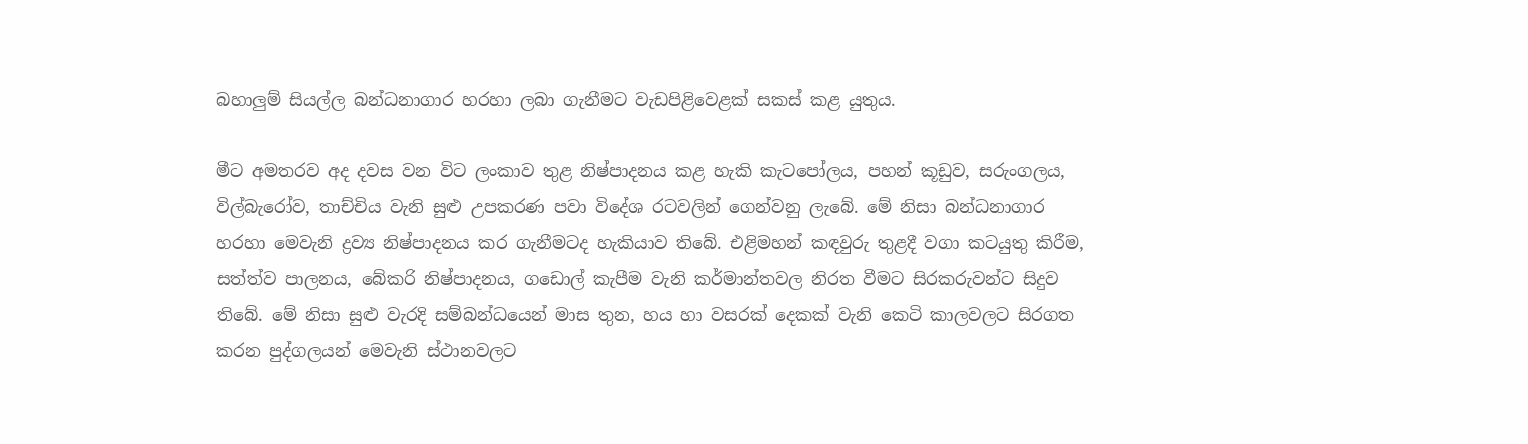බහාලුම් සියල්ල බන්ධනාගාර හරහා ලබා ගැනීමට වැඩපිළිවෙළක් සකස් කළ යුතුය.

මීට අමතරව අද දවස වන විට ලංකාව තුළ නිෂ්පාදනය කළ හැකි කැටපෝලය, පහන් කූඩුව, සරුංගලය, විල්බැරෝව, තාච්චිය වැනි සුළු උපකරණ පවා විදේශ රටවලින් ගෙන්වනු ලැබේ. මේ නිසා බන්ධනාගාර හරහා මෙවැනි ද්‍රව්‍ය නිෂ්පාදනය කර ගැනීමටද හැකියාව තිබේ. එළිමහන් කඳවුරු තුළදී වගා කටයුතු කිරීම, සත්ත්ව පාලනය, බේකරි නිෂ්පාදනය, ගඩොල් කැපීම වැනි කර්මාන්තවල නිරත වීමට සිරකරුවන්ට සිදුව තිබේ. මේ නිසා සුළු වැරදි සම්බන්ධයෙන් මාස තුන, හය හා වසරක් දෙකක් වැනි කෙටි කාලවලට සිරගත කරන පුද්ගලයන් මෙවැනි ස්ථානවලට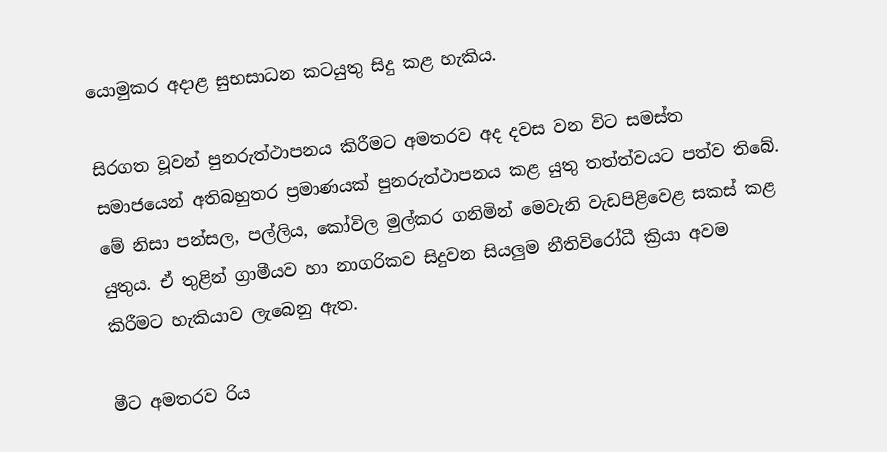යොමුකර අදාළ සුභසාධන කටයුතු සිදු කළ හැකිය.

සිරගත වූවන් පුනරුත්ථාපනය කිරීමට අමතරව අද දවස වන විට සමස්ත සමාජයෙන් අතිබහුතර ප්‍රමාණයක් පුනරුත්ථාපනය කළ යුතු තත්ත්වයට පත්ව තිබේ. මේ නිසා පන්සල, පල්ලිය, කෝවිල මුල්කර ගනිමින් මෙවැනි වැඩපිළිවෙළ සකස් කළ යුතුය. ඒ තුළින් ග්‍රාමීයව හා නාගරිකව සිදුවන සියලුම නීතිවිරෝධී ක්‍රියා අවම කිරීමට හැකියාව ලැබෙනු ඇත.

මීට අමතරව රිය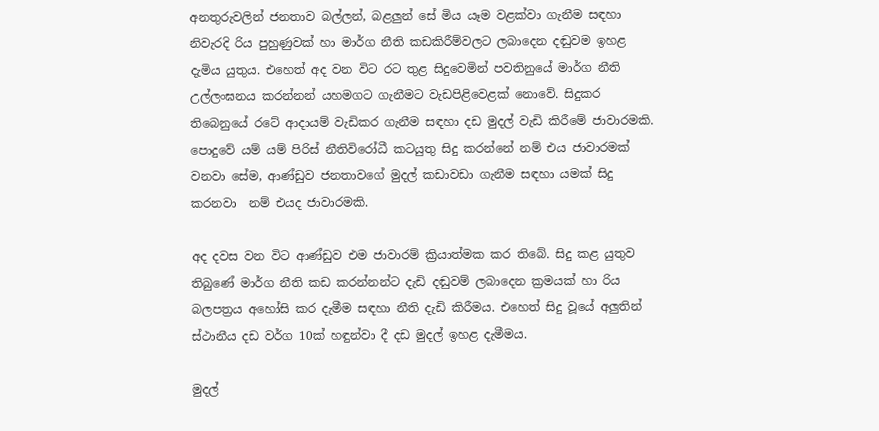අනතුරුවලින් ජනතාව බල්ලන්, බළලුන් සේ මිය යෑම වළක්වා ගැනීම සඳහා නිවැරදි රිය පුහුණුවක් හා මාර්ග නීති කඩකිරීම්වලට ලබාදෙන දඬුවම ඉහළ දැමිය යුතුය. එහෙත් අද වන විට රට තුළ සිදුවෙමින් පවතිනුයේ මාර්ග නීති උල්ලංඝනය කරන්නන් යහමගට ගැනීමට වැඩපිළිවෙළක් නොවේ. සිදුකර තිබෙනුයේ රටේ ආදායම් වැඩිකර ගැනීම සඳහා දඩ මුදල් වැඩි කිරීමේ ජාවාරමකි.
පොදුවේ යම් යම් පිරිස් නීතිවිරෝධී කටයුතු සිදු කරන්නේ නම් එය ජාවාරමක් වනවා සේම, ආණ්ඩුව ජනතාවගේ මුදල් කඩාවඩා ගැනීම සඳහා යමක් සිදු කරනවා  නම් එයද ජාවාරමකි.

අද දවස වන විට ආණ්ඩුව එම ජාවාරම් ක්‍රියාත්මක කර තිබේ. සිදු කළ යුතුව තිබුණේ මාර්ග නීති කඩ කරන්නන්ට දැඩි දඬුවම් ලබාදෙන ක්‍රමයක් හා රිය බලපත්‍රය අහෝසි කර දැමීම සඳහා නීති දැඩි කිරීමය. එහෙත් සිදු වූයේ අලුතින් ස්ථානීය දඩ වර්ග 10ක් හඳුන්වා දී දඩ මුදල් ඉහළ දැමීමය.

මුදල්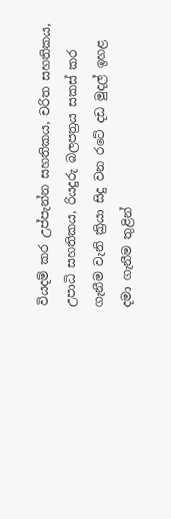වියදම් කර උප්පැන්න සහතිකය, චරිත සහතිකය, උපාධි සහතිකය, රියදුරු බලපත්‍රය සකස් කර ගැනීම වැනි ක්‍රියා සිදු වන රටේ දඩ මුදල් ඉහළ දමා ගැනීම තුළින්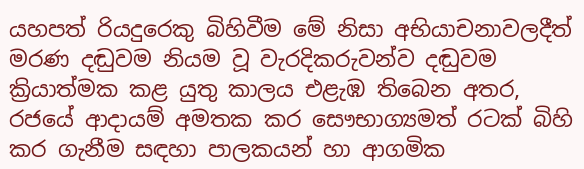යහපත් රියදුරෙකු බිහිවීම මේ නිසා අභියාචනාවලදීත් මරණ දඬුවම නියම වූ වැරදිකරුවන්ව දඬුවම ක්‍රියාත්මක කළ යුතු කාලය එළැඹ තිබෙන අතර, රජයේ ආදායම් අමතක කර සෞභාග්‍යමත් රටක් බිහි කර ගැනීම සඳහා පාලකයන් හා ආගමික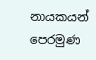නායකයන් පෙරමුණ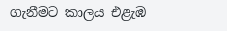ගැනීමට කාලය එළැඹ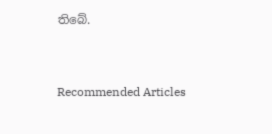තිබේ.



Recommended Articles